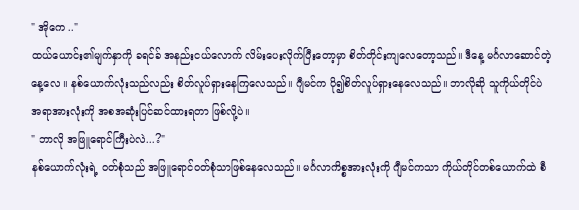" အိုကေ .."
ထယ်ယောင်း၏မျက်နှာကို ခရင်ခ် အနည်းငယ်လောက် လိမ်းပေးလိုက်ပြီးတော့မှာ စိတ်တိုင်းကျလေတော့သည်။ ဒီနေ့ မင်္ဂလာဆောင်တဲ့နေ့လေ ။ နစ်ယောက်လုံးသည်လည်း စိတ်လူပ်ရှားနေကြလေသည်။ ဂျီမင်က ပို၍စိတ်လူပ်ရှားနေလေသည်။ ဘာလိုဆို သူကိုယ်တိုင်ပဲ အရာအားလုံးကို အစအဆုံးပြင်ဆင်ထားရတာ ဖြစ်လို့ပဲ။
" ဘာလို အဖြူရောင်ကြီးပဲလဲ...?"
နစ်ယောက်လုံးရဲ့ ၀တ်စုံသည် အဖြူရောင်၀တ်စုံသာဖြစ်နေလေသည်။ မင်္ဂလာကိစ္စအားလုံးကို ဂျီမင်ကသာ ကိုယ်တိုင်တစ်ယောက်ထဲ စီ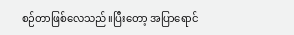စဉ်တာဖြစ်လေသည်။ပြီးတော့ အပြာရောင်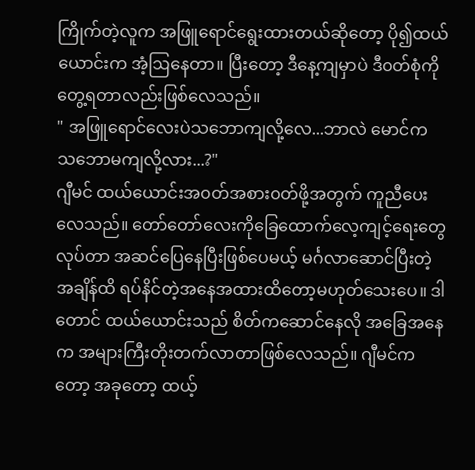ကြိုက်တဲ့လူက အဖြူရောင်ရွေးထားတယ်ဆိုတော့ ပို၍ထယ်ယောင်းက အံ့ဩနေတာ။ ပြီးတော့ ဒီနေ့ကျမှာပဲ ဒီ၀တ်စုံကို တွေ့ရတာလည်းဖြစ်လေသည်။
" အဖြူရောင်လေးပဲသဘောကျလို့လေ...ဘာလဲ မောင်က သဘောမကျလို့လား...?"
ဂျီမင် ထယ်ယောင်းအ၀တ်အစား၀တ်ဖို့အတွက် ကူညီပေးလေသည်။ တော်တော်လေးကိုခြေထောက်လေ့ကျင့်ရေးတွေလုပ်တာ အဆင်ပြေနေပြီးဖြစ်ပေမယ့် မင်္ဂလာဆောင်ပြီးတဲ့အချိန်ထိ ရပ်နိင်တဲ့အနေအထားထိတော့မဟုတ်သေးပေ။ ဒါတောင် ထယ်ယောင်းသည် စိတ်ကဆောင်နေလို အခြေအနေက အများကြီးတိုးတက်လာတာဖြစ်လေသည်။ ဂျီမင်ကတော့ အခုတော့ ထယ့်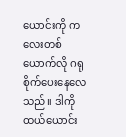ယောင်းကို ကလေးတစ်ယောက်လို ဂရုစိုက်ပေးနေလေသည်။ ဒါကို ထယ်ယောင်း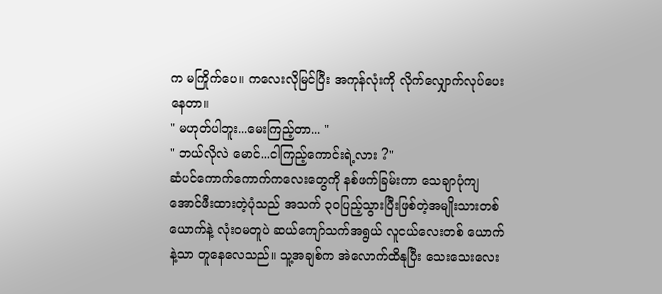က မကြိုက်ပေ။ ကလေးလိုမြင်ပြီး အကုန်လုံးကို လိုက်လျှောက်လုပ်ပေးနေတာ။
" မဟုတ်ပါဘူး...မေးကြည့်တာ... "
" ဘယ်လိုလဲ မောင်...ငါကြည့်ကောင်းရဲ့လား ?"
ဆံပင်ကောက်ကောက်ကလေးတွေကို နစ်ဖက်ခြမ်းကာ သေချာပုံကျအောင်ဖီးထားတဲ့ပုံသည် အသက် ၃၀ပြည့်သွားပြီးဖြစ်တဲ့အမျိုးသားတစ်ယောက်နဲ့ လုံး၀မတူပဲ ဆယ်ကျော်သက်အရွယ် လူငယ်လေးတစ် ယောက်နဲ့သာ တူနေလေသည်။ သူ့အချစ်က အဲလောက်ထိနုပြီး သေးသေးလေး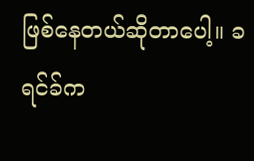ဖြစ်နေတယ်ဆိုတာပေါ့။ ခရင်ခ်က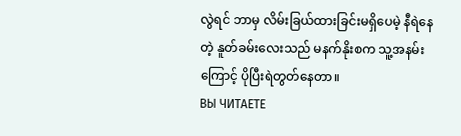လွဲရင် ဘာမှ လိမ်းခြယ်ထားခြင်းမရှိပေမဲ့ နီရဲနေတဲ့ နူတ်ခမ်းလေးသည် မနက်နိုးစက သူ့အနမ်းကြောင့် ပိုပြီးရဲတွတ်နေတာ။
ВЫ ЧИТАЕТЕ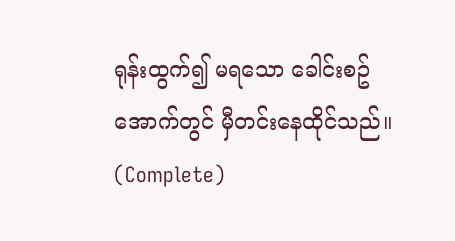ရုန်းထွက်၍ မရသော ခေါင်းစဥ်အောက်တွင် မှီတင်းနေထိုင်သည်။ (Complete)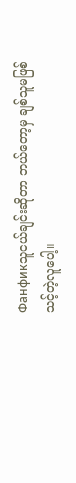Фанфикသူငယ်ချင်းဆိုတာ ဘယ်တော့မှ ချစ်သူမဖြစ်သင့်တဲ့လူပေါ့။